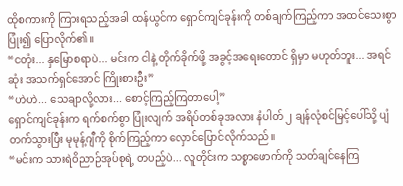ထိုစကားကို ကြားရသည့်အခါ ထန်ယွင်က ရှောင်ကျင်ခုန်းကို တစ်ချက်ကြည့်ကာ အထင်သေးစွာ ပြုံး၍ ပြောလိုက်၏။
“ငတုံး... နှမြောစရာပဲ... မင်းက ငါနဲ့ တိုက်ခိုက်ဖို့ အခွင့်အရေးတောင် ရှိမှာ မဟုတ်ဘူး... အရင်ဆုံး အသက်ရှင်အောင် ကြိုးစားဦး”
“ဟဲဟဲ... သေချာလို့လား... စောင့်ကြည့်ကြတာပေါ့”
ရှောင်ကျင်ခုန်းက ရက်စက်စွာ ပြုံးလျက် အရိပ်တစ်ခုအလား နံပါတ် ၂ ချန်လုံစင်မြင့်ပေါ်သို့ ပျံတက်သွားပြီး မုမုန့်ဂျီကို စိုက်ကြည့်ကာ လှောင်ပြောင်လိုက်သည်။
“မင်းက သားရဲဝိညာဉ်အုပ်စုရဲ့ တပည့်ပဲ... လူတိုင်းက သစ္စာဖောက်ကို သတ်ချင်နေကြ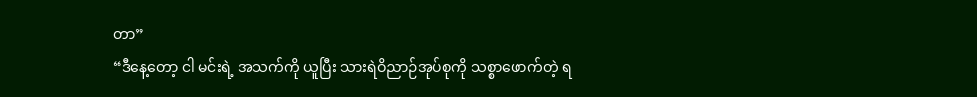တာ”
“ဒီနေ့တော့ ငါ မင်းရဲ့ အသက်ကို ယူပြီး သားရဲဝိညာဉ်အုပ်စုကို သစ္စာဖောက်တဲ့ ရ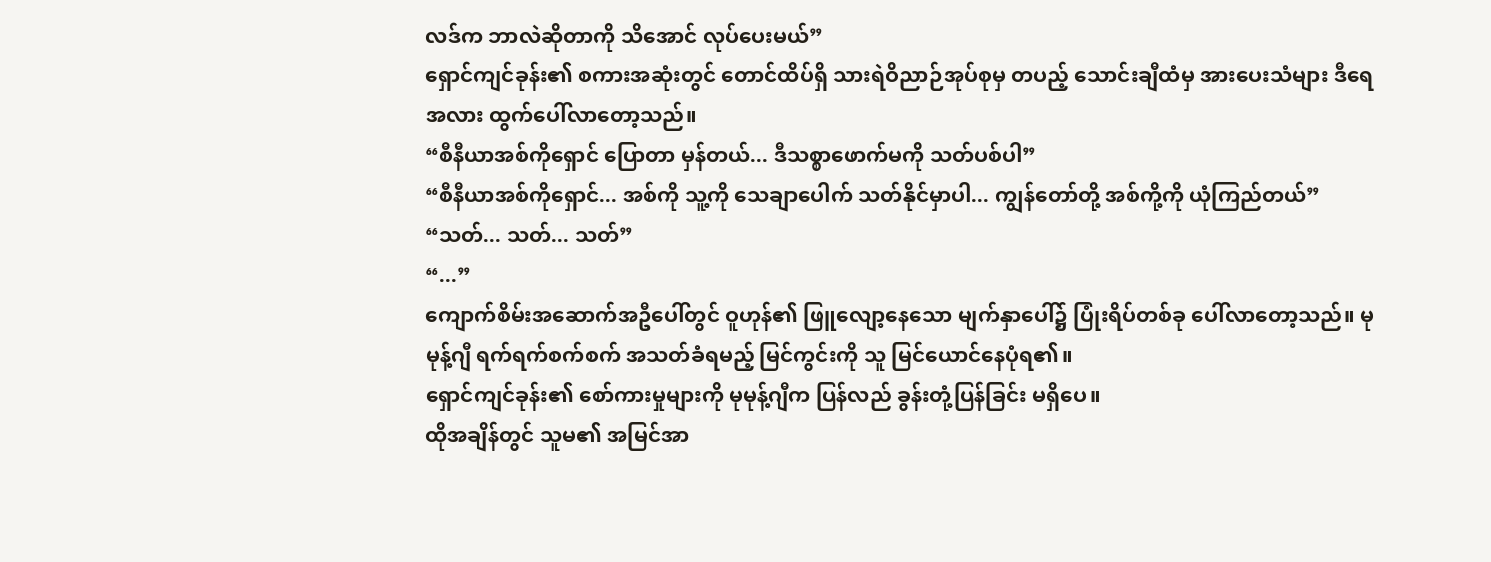လဒ်က ဘာလဲဆိုတာကို သိအောင် လုပ်ပေးမယ်”
ရှောင်ကျင်ခုန်း၏ စကားအဆုံးတွင် တောင်ထိပ်ရှိ သားရဲဝိညာဉ်အုပ်စုမှ တပည့် သောင်းချီထံမှ အားပေးသံများ ဒီရေအလား ထွက်ပေါ်လာတော့သည်။
“စီနီယာအစ်ကိုရှောင် ပြောတာ မှန်တယ်... ဒီသစ္စာဖောက်မကို သတ်ပစ်ပါ”
“စီနီယာအစ်ကိုရှောင်... အစ်ကို သူ့ကို သေချာပေါက် သတ်နိုင်မှာပါ... ကျွန်တော်တို့ အစ်ကို့ကို ယုံကြည်တယ်”
“သတ်... သတ်... သတ်”
“...”
ကျောက်စိမ်းအဆောက်အဦပေါ်တွင် ဝူဟုန်၏ ဖြူလျော့နေသော မျက်နှာပေါ်၌ ပြုံးရိပ်တစ်ခု ပေါ်လာတော့သည်။ မုမုန့်ဂျီ ရက်ရက်စက်စက် အသတ်ခံရမည့် မြင်ကွင်းကို သူ မြင်ယောင်နေပုံရ၏။
ရှောင်ကျင်ခုန်း၏ စော်ကားမှုများကို မုမုန့်ဂျီက ပြန်လည် ခွန်းတုံ့ပြန်ခြင်း မရှိပေ။
ထိုအချိန်တွင် သူမ၏ အမြင်အာ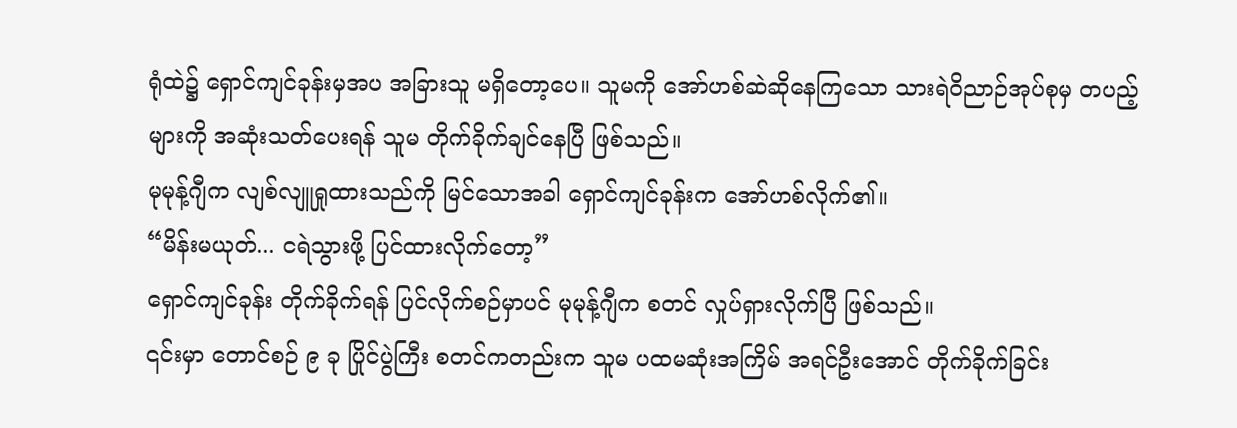ရုံထဲ၌ ရှောင်ကျင်ခုန်းမှအပ အခြားသူ မရှိတော့ပေ။ သူမကို အော်ဟစ်ဆဲဆိုနေကြသော သားရဲဝိညာဉ်အုပ်စုမှ တပည့်များကို အဆုံးသတ်ပေးရန် သူမ တိုက်ခိုက်ချင်နေပြီ ဖြစ်သည်။
မုမုန့်ဂျီက လျစ်လျူရှုထားသည်ကို မြင်သောအခါ ရှောင်ကျင်ခုန်းက အော်ဟစ်လိုက်၏။
“မိန်းမယုတ်... ငရဲသွားဖို့ ပြင်ထားလိုက်တော့”
ရှောင်ကျင်ခုန်း တိုက်ခိုက်ရန် ပြင်လိုက်စဉ်မှာပင် မုမုန့်ဂျီက စတင် လှုပ်ရှားလိုက်ပြီ ဖြစ်သည်။
၎င်းမှာ တောင်စဉ် ၉ ခု ပြိုင်ပွဲကြီး စတင်ကတည်းက သူမ ပထမဆုံးအကြိမ် အရင်ဦးအောင် တိုက်ခိုက်ခြင်း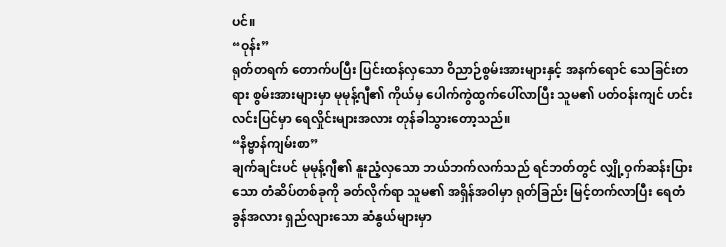ပင်။
“ဝုန်း”
ရုတ်တရက် တောက်ပပြီး ပြင်းထန်လှသော ဝိညာဉ်စွမ်းအားများနှင့် အနက်ရောင် သေခြင်းတရား စွမ်းအားများမှာ မုမုန့်ဂျီ၏ ကိုယ်မှ ပေါက်ကွဲထွက်ပေါ်လာပြီး သူမ၏ ပတ်ဝန်းကျင် ဟင်းလင်းပြင်မှာ ရေလှိုင်းများအလား တုန်ခါသွားတော့သည်။
“နိဗ္ဗာန်ကျမ်းစာ”
ချက်ချင်းပင် မုမုန့်ဂျီ၏ နူးညံ့လှသော ဘယ်ဘက်လက်သည် ရင်ဘတ်တွင် လျှို့ဝှက်ဆန်းပြားသော တံဆိပ်တစ်ခုကို ခတ်လိုက်ရာ သူမ၏ အရှိန်အဝါမှာ ရုတ်ခြည်း မြင့်တက်လာပြီး ရေတံခွန်အလား ရှည်လျားသော ဆံနွယ်များမှာ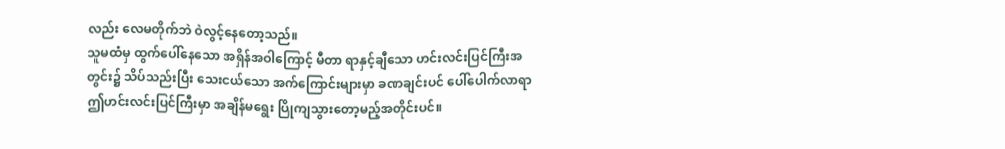လည်း လေမတိုက်ဘဲ ဝဲလွင့်နေတော့သည်။
သူမထံမှ ထွက်ပေါ်နေသော အရှိန်အဝါကြောင့် မီတာ ရာနှင့်ချီသော ဟင်းလင်းပြင်ကြီးအတွင်း၌ သိပ်သည်းပြီး သေးငယ်သော အက်ကြောင်းများမှာ ခဏချင်းပင် ပေါ်ပေါက်လာရာ ဤဟင်းလင်းပြင်ကြီးမှာ အချိန်မရွေး ပြိုကျသွားတော့မည့်အတိုင်းပင်။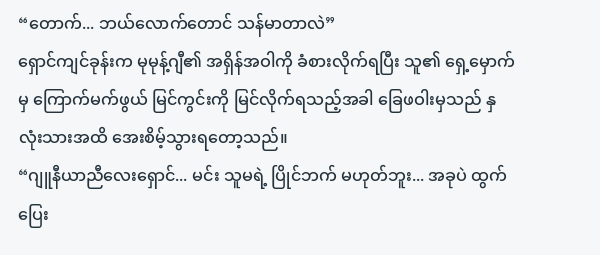“တောက်... ဘယ်လောက်တောင် သန်မာတာလဲ”
ရှောင်ကျင်ခုန်းက မုမုန့်ဂျီ၏ အရှိန်အဝါကို ခံစားလိုက်ရပြီး သူ၏ ရှေ့မှောက်မှ ကြောက်မက်ဖွယ် မြင်ကွင်းကို မြင်လိုက်ရသည့်အခါ ခြေဖဝါးမှသည် နှလုံးသားအထိ အေးစိမ့်သွားရတော့သည်။
“ဂျူနီယာညီလေးရှောင်... မင်း သူမရဲ့ ပြိုင်ဘက် မဟုတ်ဘူး... အခုပဲ ထွက်ပြေး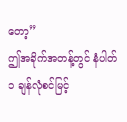တော့”
ဤအခိုက်အတန့်တွင် နံပါတ် ၁ ချန်လုံစင်မြင့်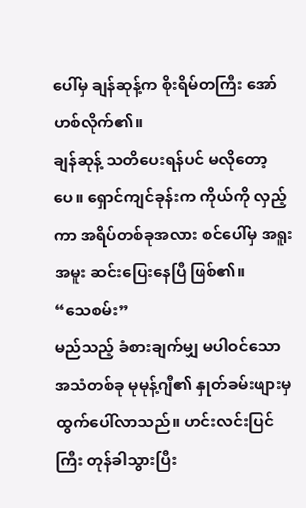ပေါ်မှ ချန်ဆုန့်က စိုးရိမ်တကြီး အော်ဟစ်လိုက်၏။
ချန်ဆုန့် သတိပေးရန်ပင် မလိုတော့ပေ။ ရှောင်ကျင်ခုန်းက ကိုယ်ကို လှည့်ကာ အရိပ်တစ်ခုအလား စင်ပေါ်မှ အရူးအမူး ဆင်းပြေးနေပြီ ဖြစ်၏။
“သေစမ်း”
မည်သည့် ခံစားချက်မျှ မပါဝင်သော အသံတစ်ခု မုမုန့်ဂျီ၏ နှုတ်ခမ်းဖျားမှ ထွက်ပေါ်လာသည်။ ဟင်းလင်းပြင်ကြီး တုန်ခါသွားပြီး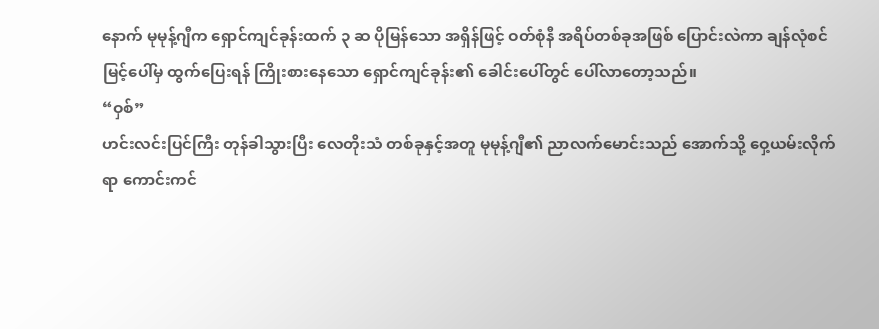နောက် မုမုန့်ဂျီက ရှောင်ကျင်ခုန်းထက် ၃ ဆ ပိုမြန်သော အရှိန်ဖြင့် ဝတ်စုံနီ အရိပ်တစ်ခုအဖြစ် ပြောင်းလဲကာ ချန်လုံစင်မြင့်ပေါ်မှ ထွက်ပြေးရန် ကြိုးစားနေသော ရှောင်ကျင်ခုန်း၏ ခေါင်းပေါ်တွင် ပေါ်လာတော့သည်။
“ဝှစ်”
ဟင်းလင်းပြင်ကြီး တုန်ခါသွားပြီး လေတိုးသံ တစ်ခုနှင့်အတူ မုမုန့်ဂျီ၏ ညာလက်မောင်းသည် အောက်သို့ ဝှေ့ယမ်းလိုက်ရာ ကောင်းကင်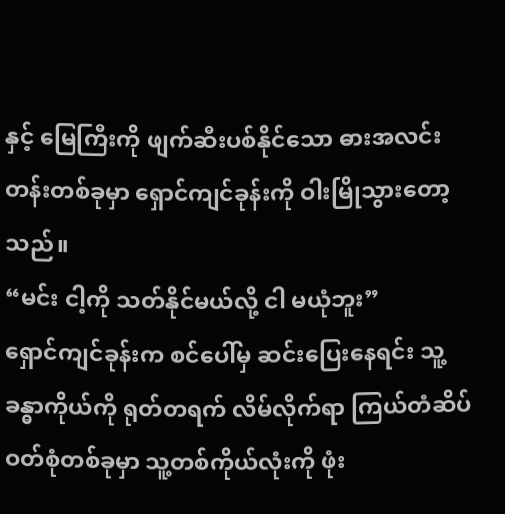နှင့် မြေကြီးကို ဖျက်ဆီးပစ်နိုင်သော ဓားအလင်းတန်းတစ်ခုမှာ ရှောင်ကျင်ခုန်းကို ဝါးမြိုသွားတော့သည်။
“မင်း ငါ့ကို သတ်နိုင်မယ်လို့ ငါ မယုံဘူး”
ရှောင်ကျင်ခုန်းက စင်ပေါ်မှ ဆင်းပြေးနေရင်း သူ့ခန္ဓာကိုယ်ကို ရုတ်တရက် လိမ်လိုက်ရာ ကြယ်တံဆိပ် ဝတ်စုံတစ်ခုမှာ သူ့တစ်ကိုယ်လုံးကို ဖုံး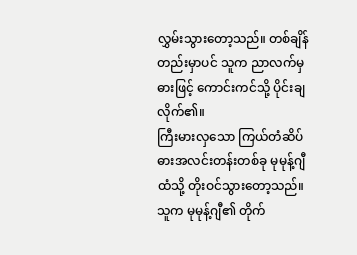လွှမ်းသွားတော့သည်။ တစ်ချိန်တည်းမှာပင် သူက ညာလက်မှ ဓားဖြင့် ကောင်းကင်သို့ ပိုင်းချလိုက်၏။
ကြီးမားလှသော ကြယ်တံဆိပ် ဓားအလင်းတန်းတစ်ခု မုမုန့်ဂျီထံသို့ တိုးဝင်သွားတော့သည်။
သူက မုမုန့်ဂျီ၏ တိုက်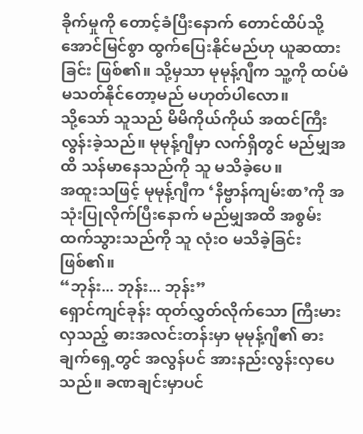ခိုက်မှုကို တောင့်ခံပြီးနောက် တောင်ထိပ်သို့ အောင်မြင်စွာ ထွက်ပြေးနိုင်မည်ဟု ယူဆထားခြင်း ဖြစ်၏။ သို့မှသာ မုမုန့်ဂျီက သူ့ကို ထပ်မံ မသတ်နိုင်တော့မည် မဟုတ်ပါလော။
သို့သော် သူသည် မိမိကိုယ်ကိုယ် အထင်ကြီးလွန်းခဲ့သည်။ မုမုန့်ဂျီမှာ လက်ရှိတွင် မည်မျှအထိ သန်မာနေသည်ကို သူ မသိခဲ့ပေ။
အထူးသဖြင့် မုမုန့်ဂျီက ‘နိဗ္ဗာန်ကျမ်းစာ’ကို အသုံးပြုလိုက်ပြီးနောက် မည်မျှအထိ အစွမ်းထက်သွားသည်ကို သူ လုံးဝ မသိခဲ့ခြင်း ဖြစ်၏။
“ဘုန်း... ဘုန်း... ဘုန်း”
ရှောင်ကျင်ခုန်း ထုတ်လွှတ်လိုက်သော ကြီးမားလှသည့် ဓားအလင်းတန်းမှာ မုမုန့်ဂျီ၏ ဓားချက်ရှေ့တွင် အလွန်ပင် အားနည်းလွန်းလှပေသည်။ ခဏချင်းမှာပင်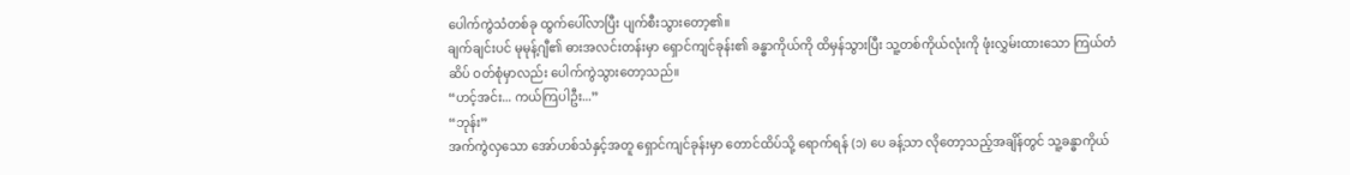ပေါက်ကွဲသံတစ်ခု ထွက်ပေါ်လာပြီး ပျက်စီးသွားတော့၏။
ချက်ချင်းပင် မုမုန့်ဂျီ၏ ဓားအလင်းတန်းမှာ ရှောင်ကျင်ခုန်း၏ ခန္ဓာကိုယ်ကို ထိမှန်သွားပြီး သူ့တစ်ကိုယ်လုံးကို ဖုံးလွှမ်းထားသော ကြယ်တံဆိပ် ဝတ်စုံမှာလည်း ပေါက်ကွဲသွားတော့သည်။
“ဟင့်အင်း... ကယ်ကြပါဦး...”
“ဘုန်း”
အက်ကွဲလှသော အော်ဟစ်သံနှင့်အတူ ရှောင်ကျင်ခုန်းမှာ တောင်ထိပ်သို့ ရောက်ရန် (၁) ပေ ခန့်သာ လိုတော့သည့်အချိန်တွင် သူ့ခန္ဓာကိုယ်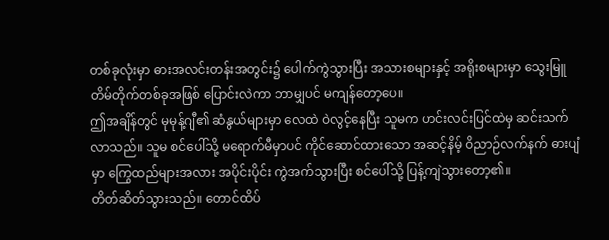တစ်ခုလုံးမှာ ဓားအလင်းတန်းအတွင်း၌ ပေါက်ကွဲသွားပြီး အသားစများနှင့် အရိုးစများမှာ သွေးမြူတိမ်တိုက်တစ်ခုအဖြစ် ပြောင်းလဲကာ ဘာမျှပင် မကျန်တော့ပေ။
ဤအချိန်တွင် မုမုန့်ဂျီ၏ ဆံနွယ်များမှာ လေထဲ ဝဲလွင့်နေပြီး သူမက ဟင်းလင်းပြင်ထဲမှ ဆင်းသက်လာသည်။ သူမ စင်ပေါ်သို့ မရောက်မီမှာပင် ကိုင်ဆောင်ထားသော အဆင့်နိမ့် ဝိညာဉ်လက်နက် ဓားပျံမှာ ကြွေထည်များအလား အပိုင်းပိုင်း ကွဲအက်သွားပြီး စင်ပေါ်သို့ ပြန့်ကျဲသွားတော့၏။
တိတ်ဆိတ်သွားသည်။ တောင်ထိပ်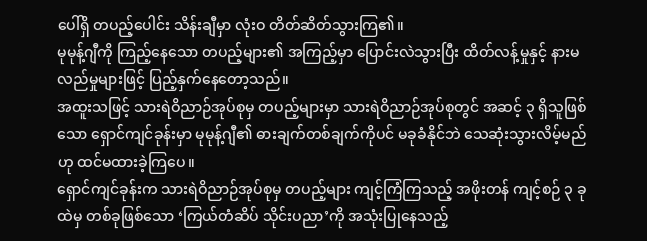ပေါ်ရှိ တပည့်ပေါင်း သိန်းချီမှာ လုံးဝ တိတ်ဆိတ်သွားကြ၏။
မုမုန့်ဂျီကို ကြည့်နေသော တပည့်များ၏ အကြည့်မှာ ပြောင်းလဲသွားပြီး ထိတ်လန့်မှုနှင့် နားမလည်မှုများဖြင့် ပြည့်နှက်နေတော့သည်။
အထူးသဖြင့် သားရဲဝိညာဉ်အုပ်စုမှ တပည့်များမှာ သားရဲဝိညာဉ်အုပ်စုတွင် အဆင့် ၃ ရှိသူဖြစ်သော ရှောင်ကျင်ခုန်းမှာ မုမုန့်ဂျီ၏ ဓားချက်တစ်ချက်ကိုပင် မခုခံနိုင်ဘဲ သေဆုံးသွားလိမ့်မည်ဟု ထင်မထားခဲ့ကြပေ။
ရှောင်ကျင်ခုန်းက သားရဲဝိညာဉ်အုပ်စုမှ တပည့်များ ကျင့်ကြံကြသည့် အဖိုးတန် ကျင့်စဉ် ၃ ခုထဲမှ တစ်ခုဖြစ်သော ‘ကြယ်တံဆိပ် သိုင်းပညာ’ကို အသုံးပြုနေသည့်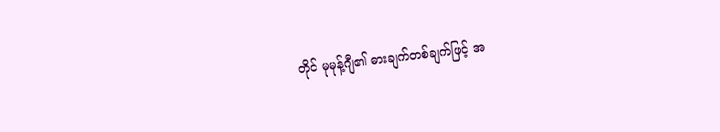တိုင် မုမုန့်ဂျီ၏ ဓားချက်တစ်ချက်ဖြင့် အ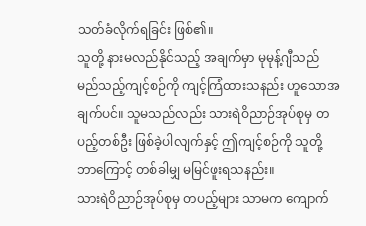သတ်ခံလိုက်ရခြင်း ဖြစ်၏။
သူတို့ နားမလည်နိုင်သည့် အချက်မှာ မုမုန့်ဂျီသည် မည်သည့်ကျင့်စဉ်ကို ကျင့်ကြံထားသနည်း ဟူသောအချက်ပင်။ သူမသည်လည်း သားရဲဝိညာဉ်အုပ်စုမှ တပည့်တစ်ဦး ဖြစ်ခဲ့ပါလျက်နှင့် ဤကျင့်စဉ်ကို သူတို့ ဘာကြောင့် တစ်ခါမျှ မမြင်ဖူးရသနည်း။
သားရဲဝိညာဉ်အုပ်စုမှ တပည့်များ သာမက ကျောက်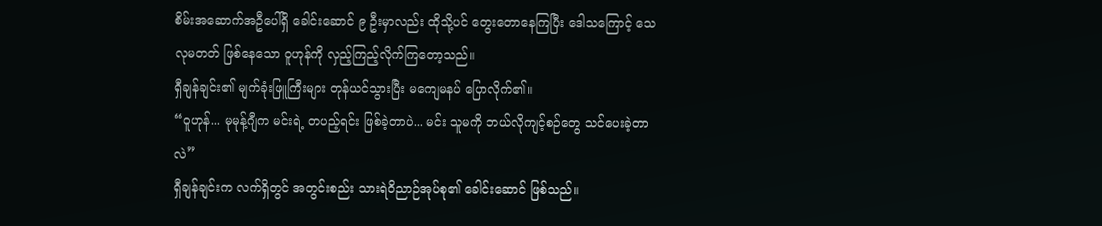စိမ်းအဆောက်အဦပေါ်ရှိ ခေါင်းဆောင် ၉ ဦးမှာလည်း ထိုသို့ပင် တွေးတောနေကြပြီး ဒေါသကြောင့် သေလုမတတ် ဖြစ်နေသော ဝူဟုန်ကို လှည့်ကြည့်လိုက်ကြတော့သည်။
ရှီချန်ချင်း၏ မျက်ခုံးဖြူကြီးများ တုန်ယင်သွားပြီး မကျေမနပ် ပြောလိုက်၏။
“ဝူဟုန်... မုမုန့်ဂျီက မင်းရဲ့ တပည့်ရင်း ဖြစ်ခဲ့တာပဲ... မင်း သူမကို ဘယ်လိုကျင့်စဉ်တွေ သင်ပေးခဲ့တာလဲ”
ရှီချန်ချင်းက လက်ရှိတွင် အတွင်းစည်း သားရဲဝိညာဉ်အုပ်စု၏ ခေါင်းဆောင် ဖြစ်သည်။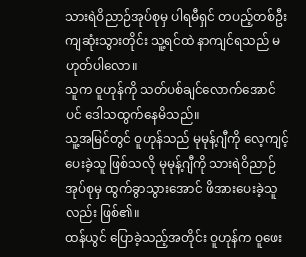သားရဲဝိညာဉ်အုပ်စုမှ ပါရမီရှင် တပည့်တစ်ဦး ကျဆုံးသွားတိုင်း သူ့ရင်ထဲ နာကျင်ရသည် မဟုတ်ပါလော။
သူက ဝူဟုန်ကို သတ်ပစ်ချင်လောက်အောင်ပင် ဒေါသထွက်နေမိသည်။
သူ့အမြင်တွင် ဝူဟုန်သည် မုမုန့်ဂျီကို လေ့ကျင့်ပေးခဲ့သူ ဖြစ်သလို မုမုန့်ဂျီကို သားရဲဝိညာဉ်အုပ်စုမှ ထွက်ခွာသွားအောင် ဖိအားပေးခဲ့သူလည်း ဖြစ်၏။
ထန်ယွင် ပြောခဲ့သည့်အတိုင်း ဝူဟုန်က ဝူဖေး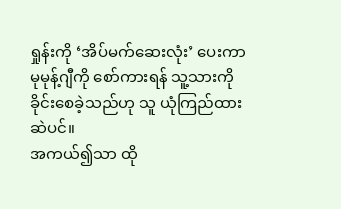ရှုန်းကို ‘အိပ်မက်ဆေးလုံး’ ပေးကာ မုမုန့်ဂျီကို စော်ကားရန် သူ့သားကို ခိုင်းစေခဲ့သည်ဟု သူ ယုံကြည်ထားဆဲပင်။
အကယ်၍သာ ထို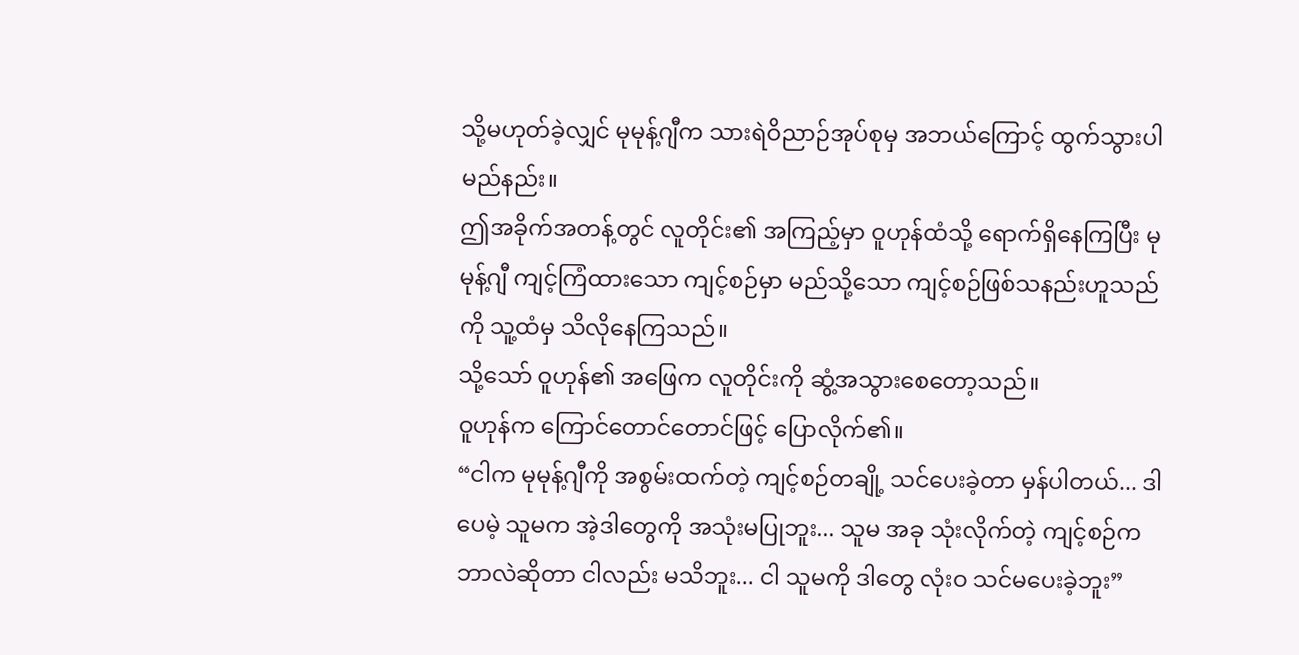သို့မဟုတ်ခဲ့လျှင် မုမုန့်ဂျီက သားရဲဝိညာဉ်အုပ်စုမှ အဘယ်ကြောင့် ထွက်သွားပါမည်နည်း။
ဤအခိုက်အတန့်တွင် လူတိုင်း၏ အကြည့်မှာ ဝူဟုန်ထံသို့ ရောက်ရှိနေကြပြီး မုမုန့်ဂျီ ကျင့်ကြံထားသော ကျင့်စဉ်မှာ မည်သို့သော ကျင့်စဉ်ဖြစ်သနည်းဟူသည်ကို သူ့ထံမှ သိလိုနေကြသည်။
သို့သော် ဝူဟုန်၏ အဖြေက လူတိုင်းကို ဆွံ့အသွားစေတော့သည်။
ဝူဟုန်က ကြောင်တောင်တောင်ဖြင့် ပြောလိုက်၏။
“ငါက မုမုန့်ဂျီကို အစွမ်းထက်တဲ့ ကျင့်စဉ်တချို့ သင်ပေးခဲ့တာ မှန်ပါတယ်... ဒါပေမဲ့ သူမက အဲ့ဒါတွေကို အသုံးမပြုဘူး... သူမ အခု သုံးလိုက်တဲ့ ကျင့်စဉ်က ဘာလဲဆိုတာ ငါလည်း မသိဘူး... ငါ သူမကို ဒါတွေ လုံးဝ သင်မပေးခဲ့ဘူး”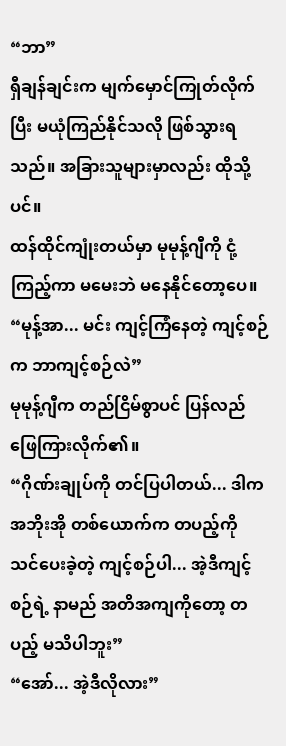“ဘာ”
ရှီချန်ချင်းက မျက်မှောင်ကြုတ်လိုက်ပြီး မယုံကြည်နိုင်သလို ဖြစ်သွားရသည်။ အခြားသူများမှာလည်း ထိုသို့ပင်။
ထန်ထိုင်ကျုံးတယ်မှာ မုမုန့်ဂျီကို ငုံ့ကြည့်ကာ မမေးဘဲ မနေနိုင်တော့ပေ။
“မုန့်အာ... မင်း ကျင့်ကြံနေတဲ့ ကျင့်စဉ်က ဘာကျင့်စဉ်လဲ”
မုမုန့်ဂျီက တည်ငြိမ်စွာပင် ပြန်လည် ဖြေကြားလိုက်၏။
“ဂိုဏ်းချုပ်ကို တင်ပြပါတယ်... ဒါက အဘိုးအို တစ်ယောက်က တပည့်ကို သင်ပေးခဲ့တဲ့ ကျင့်စဉ်ပါ... အဲ့ဒီကျင့်စဉ်ရဲ့ နာမည် အတိအကျကိုတော့ တပည့် မသိပါဘူး”
“အော်... အဲ့ဒီလိုလား”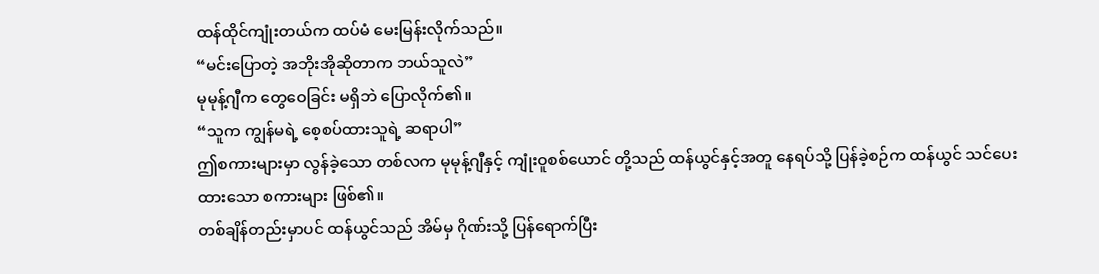ထန်ထိုင်ကျုံးတယ်က ထပ်မံ မေးမြန်းလိုက်သည်။
“မင်းပြောတဲ့ အဘိုးအိုဆိုတာက ဘယ်သူလဲ”
မုမုန့်ဂျီက တွေဝေခြင်း မရှိဘဲ ပြောလိုက်၏။
“သူက ကျွန်မရဲ့ စေ့စပ်ထားသူရဲ့ ဆရာပါ”
ဤစကားများမှာ လွန်ခဲ့သော တစ်လက မုမုန့်ဂျီနှင့် ကျုံးဝူစစ်ယောင် တို့သည် ထန်ယွင်နှင့်အတူ နေရပ်သို့ ပြန်ခဲ့စဉ်က ထန်ယွင် သင်ပေးထားသော စကားများ ဖြစ်၏။
တစ်ချိန်တည်းမှာပင် ထန်ယွင်သည် အိမ်မှ ဂိုဏ်းသို့ ပြန်ရောက်ပြီး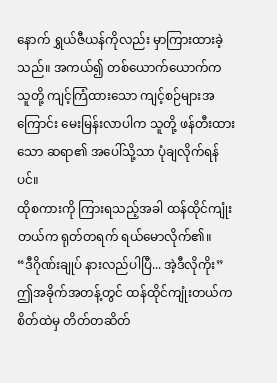နောက် ရွှယ်ဇီယန်ကိုလည်း မှာကြားထားခဲ့သည်။ အကယ်၍ တစ်ယောက်ယောက်က သူတို့ ကျင့်ကြံထားသော ကျင့်စဉ်များအကြောင်း မေးမြန်းလာပါက သူတို့ ဖန်တီးထားသော ဆရာ၏ အပေါ်သို့သာ ပုံချလိုက်ရန်ပင်။
ထိုစကားကို ကြားရသည့်အခါ ထန်ထိုင်ကျုံးတယ်က ရုတ်တရက် ရယ်မောလိုက်၏။
“ဒီဂိုဏ်းချုပ် နားလည်ပါပြီ... အဲ့ဒီလိုကိုး”
ဤအခိုက်အတန့်တွင် ထန်ထိုင်ကျုံးတယ်က စိတ်ထဲမှ တိတ်တဆိတ်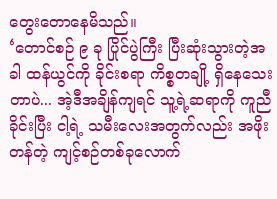တွေးတောနေမိသည်။
‘တောင်စဉ် ၉ ခု ပြိုင်ပွဲကြီး ပြီးဆုံးသွားတဲ့အခါ ထန်ယွင်ကို ခိုင်းစရာ ကိစ္စတချို့ ရှိနေသေးတာပဲ... အဲ့ဒီအချိန်ကျရင် သူ့ရဲ့ဆရာကို ကူညီခိုင်းပြီး ငါ့ရဲ့ သမီးလေးအတွက်လည်း အဖိုးတန်တဲ့ ကျင့်စဉ်တစ်ခုလောက်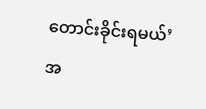တောင်းခိုင်းရမယ်’
အ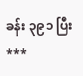ခန်း ၃၉၁ ပြီး
***